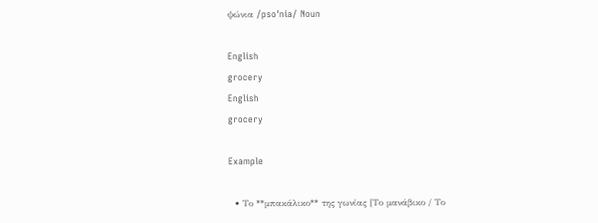ψώνια /psoˈnia/ Noun

English
grocery
English
grocery

Example

  • Το **μπακάλικο** της γωνίας [Το μανάβικο / Το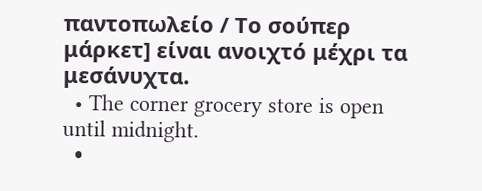παντοπωλείο / Το σούπερ μάρκετ] είναι ανοιχτό μέχρι τα μεσάνυχτα.
  • The corner grocery store is open until midnight.
  •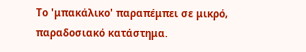Το 'μπακάλικο' παραπέμπει σε μικρό, παραδοσιακό κατάστημα.